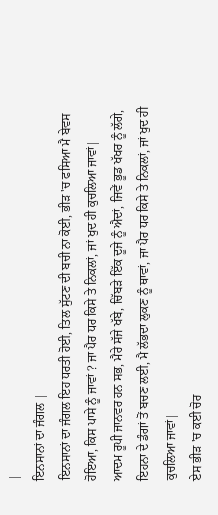|
ਇਨਸਾਨਾਂ ਦਾ ਜੰਗਲ |
ਇਨਸਾਨਾਂ ਦਾ ਜੰਗਲ ਇਹ ਧਰਤੀ ਹੋਈ, ਤਿਲ ਸੁੱਟਣ ਦੀ ਬਚੀ ਨਾ ਕੋਈ, ਭੀੜ 'ਚ ਫਸਿਆ ਮੈ ਬੇਵਸ ਹੋਇਆ, ਕਿਸ ਪਾਸੇ ਨੂੰ ਜਾਵਾਂ ? ਜਾ ਪੈਰ ਧਰ ਕਿਸੇ ਤੇ ਨਿਕਲਾਂ, ਜਾਂ ਖੁਦ ਹੀ ਕੁਚਲਿਆ ਜਾਵਾਂ|
ਆਦਮ ਰੂਪੀ ਜਾਨਵਰ ਹਨ ਸਭ, ਮੈਰੇ ਸੱਜੇ ਖੱਬੇ, ਚਿੱਬੜੇ ਇੱਕ ਦੂਜੇ ਨੂੰ ਐਦਾਂ, ਜਿਵੇਂ ਭੂਡ ਖੱਖਰ ਨੂੰ ਲੱਗੇ, ਇਹਨਾ ਦੇ ਡੰਗਾਂ ਤੋਂ ਬਚਣ ਲਈ, ਮੈ ਲੱਭਦਾ ਲੁਕਣ ਨੂੰ ਥਾਵਾਂ, ਜਾ ਪੈਰ ਧਰ ਕਿਸੇ ਤੇ ਨਿਕਲਾਂ, ਜਾਂ ਖੁਦ ਹੀ ਕੁਚਲਿਆ ਜਾਵਾਂ|
ਏਸ ਭੀੜ 'ਚ ਕਈ ਚੋਰ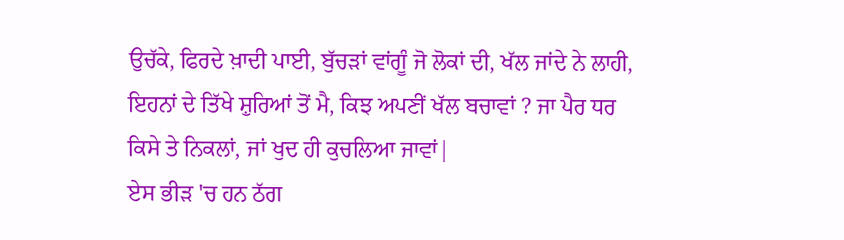ਉਚੱਕੇ, ਫਿਰਦੇ ਖ਼ਾਦੀ ਪਾਈ, ਬੁੱਚੜਾਂ ਵਾਂਗੂੰ ਜੋ ਲੋਕਾਂ ਦੀ, ਖੱਲ ਜਾਂਦੇ ਨੇ ਲਾਹੀ, ਇਹਨਾਂ ਦੇ ਤਿੱਖੇ ਸ਼ੁਰਿਆਂ ਤੋਂ ਮੈ, ਕਿਝ ਅਪਣੀਂ ਖੱਲ ਬਚਾਵਾਂ ? ਜਾ ਪੈਰ ਧਰ ਕਿਸੇ ਤੇ ਨਿਕਲਾਂ, ਜਾਂ ਖੁਦ ਹੀ ਕੁਚਲਿਆ ਜਾਵਾਂ|
ਏਸ ਭੀੜ 'ਚ ਹਨ ਠੱਗ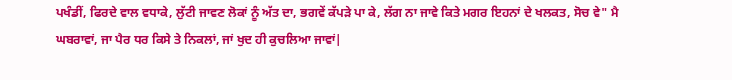ਪਖੰਡੀਂ, ਫਿਰਦੇ ਵਾਲ ਵਧਾਕੇ, ਲੁੱਟੀ ਜਾਵਣ ਲੋਕਾਂ ਨੂੰ ਅੱਤ ਦਾ, ਭਗਵੇਂ ਕੱਪੜੇ ਪਾ ਕੇ, ਲੱਗ ਨਾ ਜਾਵੇ ਕਿਤੇ ਮਗਰ ਇਹਨਾਂ ਦੇ ਖਲਕਤ, ਸੋਚ ਵੇ" ਮੈ ਘਬਰਾਵਾਂ, ਜਾ ਪੈਰ ਧਰ ਕਿਸੇ ਤੇ ਨਿਕਲਾਂ, ਜਾਂ ਖੁਦ ਹੀ ਕੁਚਲਿਆ ਜਾਵਾਂ|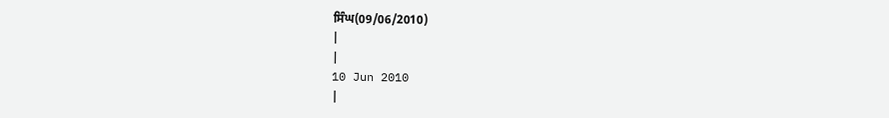ਸਿੰਘ(09/06/2010)
|
|
10 Jun 2010
|